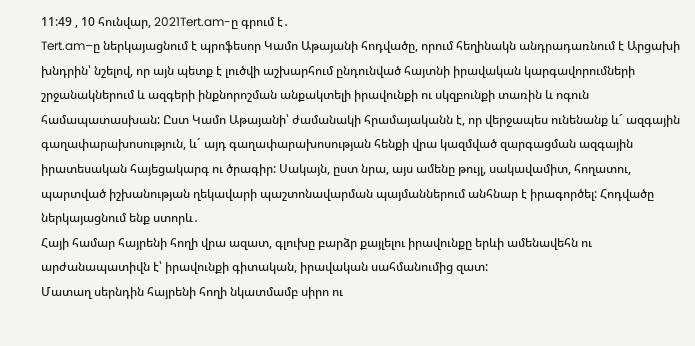11:49 , 10 հունվար, 2021Tert.am-ը գրում է․
Tert.am–ը ներկայացնում է պրոֆեսոր Կամո Աթայանի հոդվածը, որում հեղինակն անդրադառնում է Արցախի խնդրին՝ նշելով, որ այն պետք է լուծվի աշխարհում ընդունված հայտնի իրավական կարգավորումների շրջանակներում և ազգերի ինքնորոշման անքակտելի իրավունքի ու սկզբունքի տառին և ոգուն համապատասխան: Ըստ Կամո Աթայանի՝ ժամանակի հրամայականն է, որ վերջապես ունենանք և´ ազգային գաղափարախոսություն, և´ այդ գաղափարախոսության հենքի վրա կազմված զարգացման ազգային իրատեսական հայեցակարգ ու ծրագիր: Սակայն, ըստ նրա, այս ամենը թույլ, սակավամիտ, հողատու, պարտված իշխանության ղեկավարի պաշտոնավարման պայմաններում անհնար է իրագործել: Հոդվածը ներկայացնում ենք ստորև․
Հայի համար հայրենի հողի վրա ազատ, գլուխը բարձր քայլելու իրավունքը երևի ամենավեհն ու արժանապատիվն է՝ իրավունքի գիտական, իրավական սահմանումից զատ:
Մատաղ սերնդին հայրենի հողի նկատմամբ սիրո ու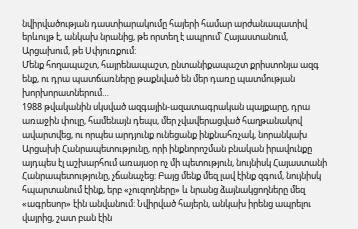նվիրվածության դաստիարակումը հայերի համար արժանապատիվ երևույթ է, անկախ նրանից, թե որտեղ է ապրում՝ Հայաստանում, Արցախում, թե Սփյուռքում:
Մենք հողապաշտ, հայրենապաշտ, ընտանիքապաշտ քրիստոնյա ազգ ենք, ու դրա պատճառները թաքնված են մեր դառը պատմության խորխորատներում…
1988 թվականին սկսված ազգային-ազատագրական պայքարը, դրա առաջին փուլը, համենայն դեպս, մեր չվավերացված հաղթանակով ավարտվեց, ու որպես արդյունք ունեցանք ինքնահռչակ, նորանկախ Արցախի Հանրապետությունը, որի ինքնորոշման բնական իրավունքը այդպես էլ աշխարհում առայսօր ոչ մի պետություն, նույնիսկ Հայաստանի Հանրապետությունը, չճանաչեց: Բայց մենք մեզ լավ էինք զգում, նույնիսկ հպարտանում էինք, երբ «չուզողները» և նրանց ձայնակցողները մեզ «ագրեսոր» էին անվանում: Նվիրված հայերն, անկախ իրենց ապրելու վայրից, շատ բան էին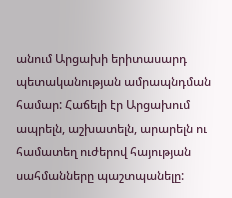անում Արցախի երիտասարդ պետականության ամրապնդման համար: Հաճելի էր Արցախում ապրելն, աշխատելն, արարելն ու համատեղ ուժերով հայության սահմանները պաշտպանելը: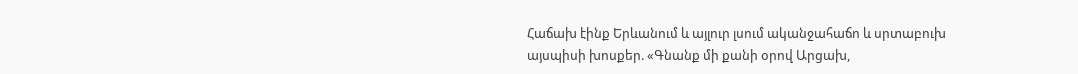Հաճախ էինք Երևանում և այլուր լսում ականջահաճո և սրտաբուխ այսպիսի խոսքեր. «Գնանք մի քանի օրով Արցախ,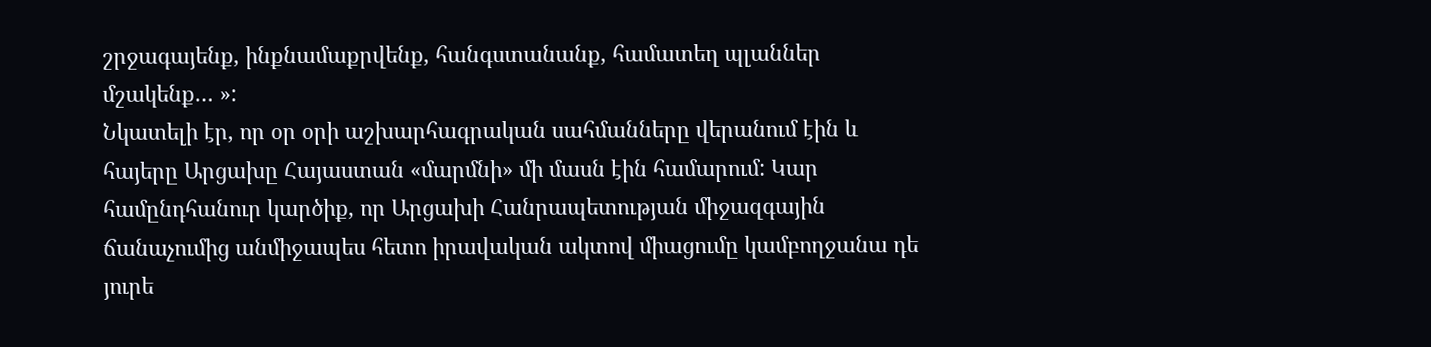շրջագայենք, ինքնամաքրվենք, հանգստանանք, համատեղ պլաններ մշակենք… »:
Նկատելի էր, որ օր օրի աշխարհագրական սահմանները վերանում էին և հայերը Արցախը Հայաստան «մարմնի» մի մասն էին համարում: Կար համընդհանուր կարծիք, որ Արցախի Հանրապետության միջազգային ճանաչումից անմիջապես հետո իրավական ակտով միացումը կամբողջանա դե յուրե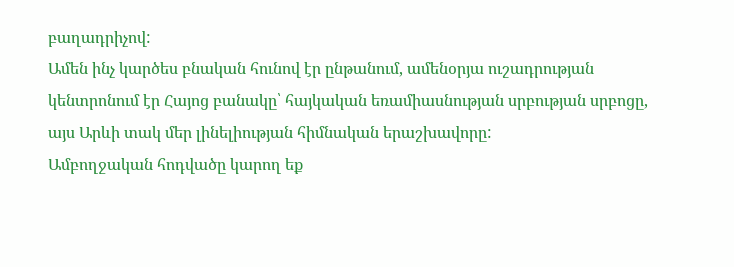բաղադրիչով:
Ամեն ինչ կարծես բնական հունով էր ընթանում, ամենօրյա ուշադրության կենտրոնում էր Հայոց բանակը՝ հայկական եռամիասնության սրբության սրբոցը, այս Արևի տակ մեր լինելիության հիմնական երաշխավորը:
Ամբողջական հոդվածը կարող եք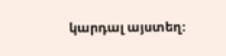կարդալ այստեղ։